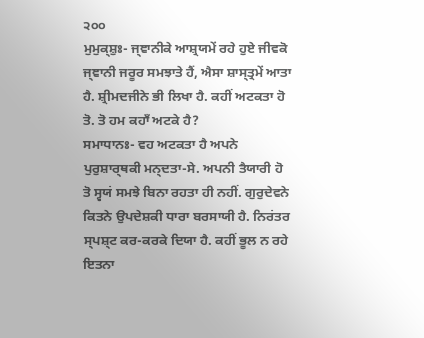੨੦੦
ਮੁਮੁਕ੍ਸ਼ੁਃ- ਜ੍ਞਾਨੀਕੇ ਆਸ਼੍ਰਯਮੇਂ ਰਹੇ ਹੁਏ ਜੀਵਕੋ ਜ੍ਞਾਨੀ ਜਰੂਰ ਸਮਝਾਤੇ ਹੈਂ, ਐਸਾ ਸ਼ਾਸ੍ਤ੍ਰਮੇਂ ਆਤਾ ਹੈ. ਸ਼੍ਰੀਮਦਜੀਨੇ ਭੀ ਲਿਖਾ ਹੈ. ਕਹੀਂ ਅਟਕਤਾ ਹੋ ਤੋ. ਤੋ ਹਮ ਕਹਾਁ ਅਟਕੇ ਹੈ?
ਸਮਾਧਾਨਃ- ਵਹ ਅਟਕਤਾ ਹੈ ਅਪਨੇ ਪੁਰੁਸ਼ਾਰ੍ਥਕੀ ਮਨ੍ਦਤਾ-ਸੇ. ਅਪਨੀ ਤੈਯਾਰੀ ਹੋ ਤੋ ਸ੍ਵਯਂ ਸਮਝੇ ਬਿਨਾ ਰਹਤਾ ਹੀ ਨਹੀਂ. ਗੁਰੁਦੇਵਨੇ ਕਿਤਨੇ ਉਪਦੇਸ਼ਕੀ ਧਾਰਾ ਬਰਸਾਯੀ ਹੈ. ਨਿਰਂਤਰ ਸ੍ਪਸ਼੍ਟ ਕਰ-ਕਰਕੇ ਦਿਯਾ ਹੈ. ਕਹੀਂ ਭੂਲ ਨ ਰਹੇ ਇਤਨਾ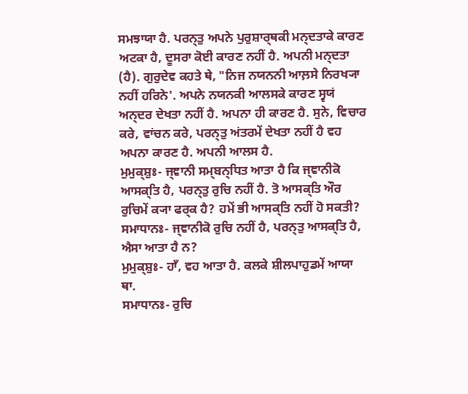ਸਮਝਾਯਾ ਹੈ. ਪਰਨ੍ਤੁ ਅਪਨੇ ਪੁਰੁਸ਼ਾਰ੍ਥਕੀ ਮਨ੍ਦਤਾਕੇ ਕਾਰਣ ਅਟਕਾ ਹੈ, ਦੂਸਰਾ ਕੋਈ ਕਾਰਣ ਨਹੀਂ ਹੈ. ਅਪਨੀ ਮਨ੍ਦਤਾ (ਹੈ). ਗੁਰੁਦੇਵ ਕਹਤੇ ਥੇ, "ਨਿਜ ਨਯਨਨੀ ਆਲ਼ਸੇ ਨਿਰਖ੍ਯਾ ਨਹੀਂ ਹਰਿਨੇ'. ਅਪਨੇ ਨਯਨਕੀ ਆਲਸਕੇ ਕਾਰਣ ਸ੍ਵਯਂ ਅਨ੍ਦਰ ਦੇਖਤਾ ਨਹੀਂ ਹੈ. ਅਪਨਾ ਹੀ ਕਾਰਣ ਹੈ. ਸੁਨੇ, ਵਿਚਾਰ ਕਰੇ, ਵਾਂਚਨ ਕਰੇ, ਪਰਨ੍ਤੁ ਅਂਤਰਮੇਂ ਦੇਖਤਾ ਨਹੀਂ ਹੈ ਵਹ ਅਪਨਾ ਕਾਰਣ ਹੈ. ਅਪਨੀ ਆਲਸ ਹੈ.
ਮੁਮੁਕ੍ਸ਼ੁਃ- ਜ੍ਞਾਨੀ ਸਮ੍ਬਨ੍ਧਿਤ ਆਤਾ ਹੈ ਕਿ ਜ੍ਞਾਨੀਕੋ ਆਸਕ੍ਤਿ ਹੈ, ਪਰਨ੍ਤੁ ਰੁਚਿ ਨਹੀਂ ਹੈ. ਤੋ ਆਸਕ੍ਤਿ ਔਰ ਰੁਚਿਮੇਂ ਕ੍ਯਾ ਫਰ੍ਕ ਹੈ? ਹਮੇਂ ਭੀ ਆਸਕ੍ਤਿ ਨਹੀਂ ਹੋ ਸਕਤੀ?
ਸਮਾਧਾਨਃ- ਜ੍ਞਾਨੀਕੋ ਰੁਚਿ ਨਹੀਂ ਹੈ, ਪਰਨ੍ਤੁ ਆਸਕ੍ਤਿ ਹੈ, ਐਸਾ ਆਤਾ ਹੈ ਨ?
ਮੁਮੁਕ੍ਸ਼ੁਃ- ਹਾਁ, ਵਹ ਆਤਾ ਹੈ. ਕਲਕੇ ਸ਼ੀਲਪਾਹੁਡਮੇਂ ਆਯਾ ਥਾ.
ਸਮਾਧਾਨਃ- ਰੁਚਿ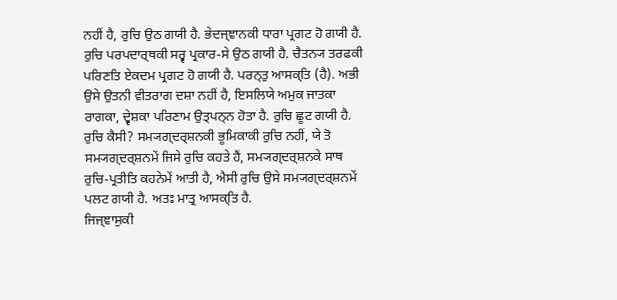ਨਹੀਂ ਹੈ, ਰੁਚਿ ਉਠ ਗਯੀ ਹੈ. ਭੇਦਜ੍ਞਾਨਕੀ ਧਾਰਾ ਪ੍ਰਗਟ ਹੋ ਗਯੀ ਹੈ. ਰੁਚਿ ਪਰਪਦਾਰ੍ਥਕੀ ਸਰ੍ਵ ਪ੍ਰਕਾਰ-ਸੇ ਉਠ ਗਯੀ ਹੈ. ਚੈਤਨ੍ਯ ਤਰਫਕੀ ਪਰਿਣਤਿ ਏਕਦਮ ਪ੍ਰਗਟ ਹੋ ਗਯੀ ਹੈ. ਪਰਨ੍ਤੁ ਆਸਕ੍ਤਿ (ਹੈ). ਅਭੀ ਉਸੇ ਉਤਨੀ ਵੀਤਰਾਗ ਦਸ਼ਾ ਨਹੀਂ ਹੈ, ਇਸਲਿਯੇ ਅਮੁਕ ਜਾਤਕਾ ਰਾਗਕਾ, ਦ੍ਵੇਸ਼ਕਾ ਪਰਿਣਾਮ ਉਤ੍ਪਨ੍ਨ ਹੋਤਾ ਹੈ. ਰੁਚਿ ਛੂਟ ਗਯੀ ਹੈ. ਰੁਚਿ ਕੈਸੀ? ਸਮ੍ਯਗ੍ਦਰ੍ਸ਼ਨਕੀ ਭੂਮਿਕਾਕੀ ਰੁਚਿ ਨਹੀਂ, ਯੇ ਤੋ ਸਮ੍ਯਗ੍ਦਰ੍ਸ਼ਨਮੇਂ ਜਿਸੇ ਰੁਚਿ ਕਹਤੇ ਹੈਂ, ਸਮ੍ਯਗ੍ਦਰ੍ਸ਼ਨਕੇ ਸਾਥ ਰੁਚਿ-ਪ੍ਰਤੀਤਿ ਕਹਨੇਮੇਂ ਆਤੀ ਹੈ, ਐਸੀ ਰੁਚਿ ਉਸੇ ਸਮ੍ਯਗ੍ਦਰ੍ਸ਼ਨਮੇਂ ਪਲਟ ਗਯੀ ਹੈ. ਅਤਃ ਮਾਤ੍ਰ ਆਸਕ੍ਤਿ ਹੈ.
ਜਿਜ੍ਞਾਸੁਕੀ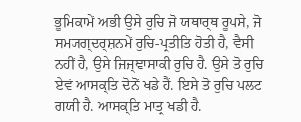ਭੂਮਿਕਾਮੇਂ ਅਭੀ ਉਸੇ ਰੁਚਿ ਜੋ ਯਥਾਰ੍ਥ ਰੂਪਸੇ, ਜੋ ਸਮ੍ਯਗ੍ਦਰ੍ਸ਼ਨਮੇਂ ਰੁਚਿ-ਪ੍ਰਤੀਤਿ ਹੋਤੀ ਹੈ, ਵੈਸੀ ਨਹੀਂ ਹੈ, ਉਸੇ ਜਿਜ੍ਞਾਸਾਕੀ ਰੁਚਿ ਹੈ. ਉਸੇ ਤੋ ਰੁਚਿ ਏਵਂ ਆਸਕ੍ਤਿ ਦੋਨੋਂ ਖਡੇ ਹੈਂ. ਇਸੇ ਤੋ ਰੁਚਿ ਪਲਟ ਗਯੀ ਹੈ. ਆਸਕ੍ਤਿ ਮਾਤ੍ਰ ਖਡੀ ਹੈ.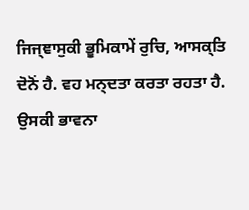ਜਿਜ੍ਞਾਸੁਕੀ ਭੂਮਿਕਾਮੇਂ ਰੁਚਿ, ਆਸਕ੍ਤਿ ਦੋਨੋਂ ਹੈ. ਵਹ ਮਨ੍ਦਤਾ ਕਰਤਾ ਰਹਤਾ ਹੈ. ਉਸਕੀ ਭਾਵਨਾ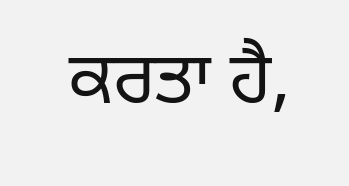ਕਰਤਾ ਹੈ,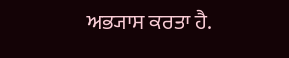ਅਭ੍ਯਾਸ ਕਰਤਾ ਹੈ.